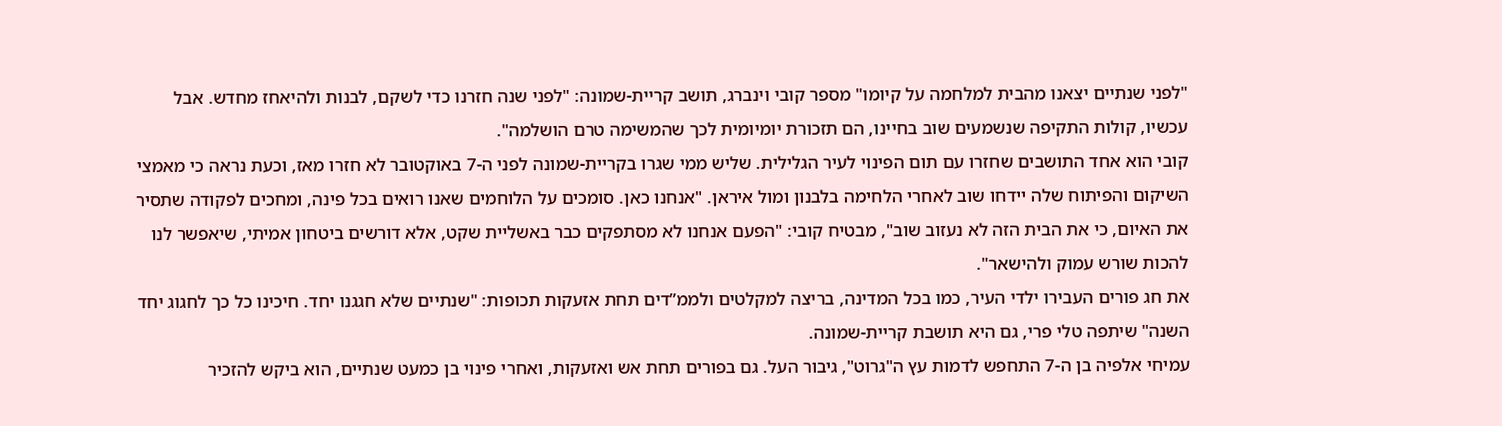"לפני שנתיים יצאנו מהבית למלחמה על קיומו" מספר קובי וינברג, תושב קריית-שמונה: "לפני שנה חזרנו כדי לשקם, לבנות ולהיאחז מחדש. אבל עכשיו, קולות התקיפה שנשמעים שוב בחיינו, הם תזכורת יומיומית לכך שהמשימה טרם הושלמה".
קובי הוא אחד התושבים שחזרו עם תום הפינוי לעיר הגלילית. שליש ממי שגרו בקריית-שמונה לפני ה-7 באוקטובר לא חזרו מאז, וכעת נראה כי מאמצי השיקום והפיתוח שלה יידחו שוב לאחרי הלחימה בלבנון ומול איראן. "אנחנו כאן. סומכים על הלוחמים שאנו רואים בכל פינה, ומחכים לפקודה שתסיר את האיום, כי את הבית הזה לא נעזוב שוב", מבטיח קובי: "הפעם אנחנו לא מסתפקים כבר באשליית שקט, אלא דורשים ביטחון אמיתי, שיאפשר לנו להכות שורש עמוק ולהישאר".
את חג פורים העבירו ילדי העיר, כמו בכל המדינה, בריצה למקלטים ולממ”דים תחת אזעקות תכופות: "שנתיים שלא חגגנו יחד. חיכינו כל כך לחגוג יחד השנה" שיתפה טלי פרי, גם היא תושבת קריית-שמונה.
עמיחי אלפיה בן ה-7 התחפש לדמות עץ ה"גרוט", גיבור העל. גם בפורים תחת אש ואזעקות, ואחרי פינוי בן כמעט שנתיים, הוא ביקש להזכיר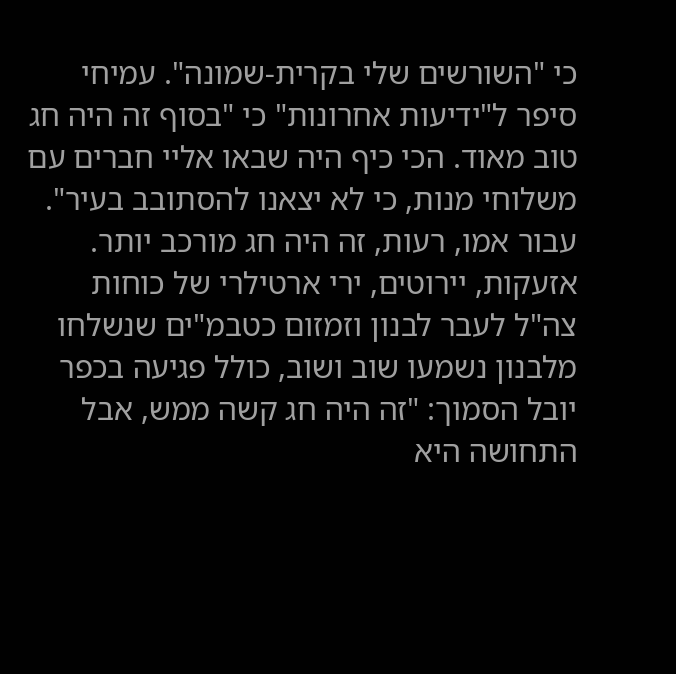כי "השורשים שלי בקרית-שמונה". עמיחי סיפר ל"ידיעות אחרונות" כי "בסוף זה היה חג טוב מאוד. הכי כיף היה שבאו אליי חברים עם משלוחי מנות, כי לא יצאנו להסתובב בעיר". עבור אמו, רעות, זה היה חג מורכב יותר. אזעקות, יירוטים, ירי ארטילרי של כוחות צה"ל לעבר לבנון וזמזום כטבמ"ים שנשלחו מלבנון נשמעו שוב ושוב, כולל פגיעה בכפר יובל הסמוך: "זה היה חג קשה ממש, אבל התחושה היא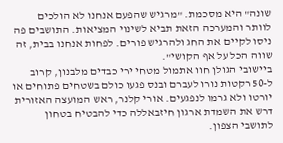שונה" היא מסכמת. "מרגיש שהפעם אנחנו לא הולכים לוותר והמערכה הזאת תביא לשינוי המציאות. התושבים פה ניסו לקיים את החג ולהרגיש פורים. לפחות אנחנו בבית, זה שווה הכל על אף הקושי".
ביישובי הגולן חוו אתמול מטחי ירי כבדים מלבנון, קרוב ל-50 רקטות נורו לעברם ובנס פגעו כולם בשטחים פתוחים או יורטו ולא גרמו לנפגעים. אורי קלנר, ראש המועצה האזורית דרש את השמדת ארגון חיזבאללה כדי להבטיח בטחון לתושבי הצפון.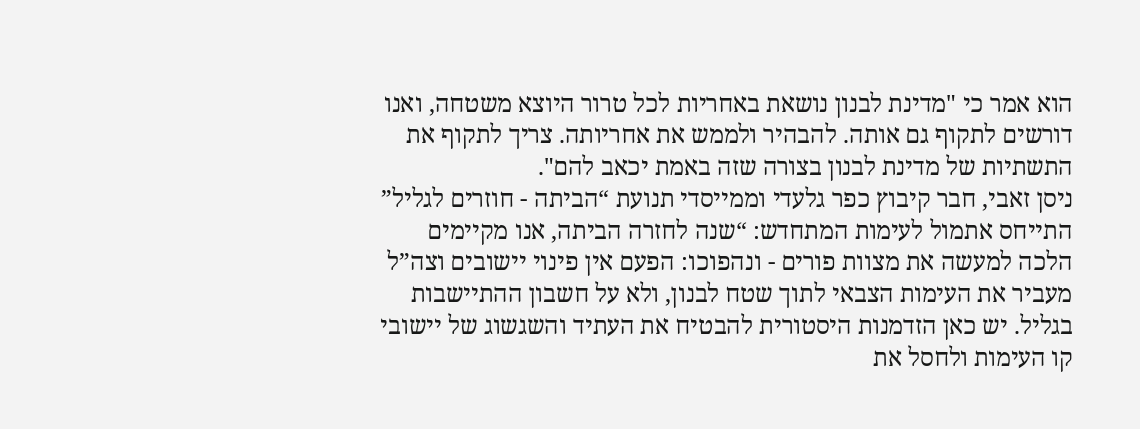הוא אמר כי "מדינת לבנון נושאת באחריות לכל טרור היוצא משטחה, ואנו דורשים לתקוף גם אותה. להבהיר ולממש את אחריותה. צריך לתקוף את התשתיות של מדינת לבנון בצורה שזה באמת יכאב להם".
ניסן זאבי, חבר קיבוץ כפר גלעדי וממייסדי תנועת “הביתה - חוזרים לגליל” התייחס אתמול לעימות המתחדש: “שנה לחזרה הביתה, אנו מקיימים הלכה למעשה את מצוות פורים - ונהפוכו: הפעם אין פינוי יישובים וצה”ל מעביר את העימות הצבאי לתוך שטח לבנון, ולא על חשבון ההתיישבות בגליל. יש כאן הזדמנות היסטורית להבטיח את העתיד והשגשוג של יישובי קו העימות ולחסל את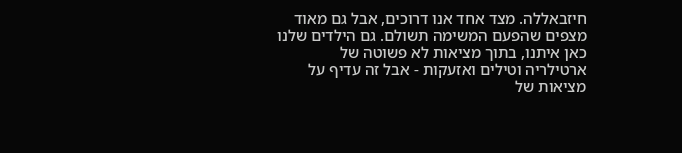חיזבאללה. מצד אחד אנו דרוכים, אבל גם מאוד מצפים שהפעם המשימה תשולם. גם הילדים שלנו כאן איתנו, בתוך מציאות לא פשוטה של ארטילריה וטילים ואזעקות - אבל זה עדיף על מציאות של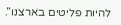להיות פליטים בארצנו”.